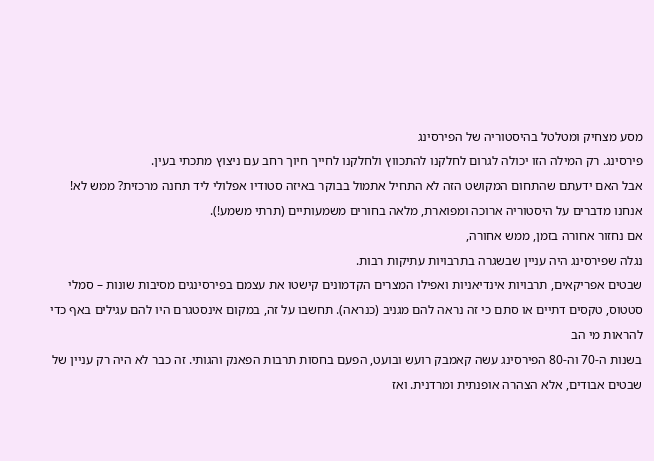מסע מצחיק ומטלטל בהיסטוריה של הפירסינג
פירסינג. רק המילה הזו יכולה לגרום לחלקנו להתכווץ ולחלקנו לחייך חיוך רחב עם ניצוץ מתכתי בעין.
אבל האם ידעתם שהתחום המקושט הזה לא התחיל אתמול בבוקר באיזה סטודיו אפלולי ליד תחנה מרכזית? ממש לא! אנחנו מדברים על היסטוריה ארוכה ומפוארת, מלאה בחורים משמעותיים (תרתי משמע!).
אם נחזור אחורה בזמן, ממש אחורה,
נגלה שפירסינג היה עניין שבשגרה בתרבויות עתיקות רבות.
שבטים אפריקאים, תרבויות אינדיאניות ואפילו המצרים הקדמונים קישטו את עצמם בפירסינגים מסיבות שונות – סמלי סטטוס, טקסים דתיים או סתם כי זה נראה להם מגניב (כנראה). תחשבו על זה, במקום אינסטגרם היו להם עגילים באף כדי להראות מי הב
בשנות ה-70 וה-80 הפירסינג עשה קאמבק רועש ובועט, הפעם בחסות תרבות הפאנק והגותי. זה כבר לא היה רק עניין של שבטים אבודים, אלא הצהרה אופנתית ומרדנית. ואז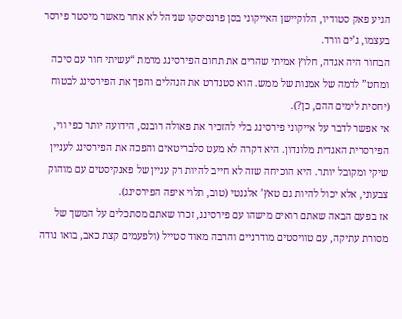הגיע פאק סטודיו, הלוקיישן האייקוני בסן פרנסיסקו שניהל לא אחר מאשר מיסטר פירסר בעצמו, ג’ים וורד.
הבחור היה אגדה, חלוץ אמיתי שהרים את תחום הפירסינג מרמת “עשיתי חור עם סיכה ומחט” לרמה של אמנות של ממש. הוא סטנדרט את הנהלים והפך את הפירסינג לבטוח (יחסית לימים ההם, כן?).
אי אפשר לדבר על אייקוני פירסינג בלי להזכיר את פאולה רובנס, הידועה יותר כפי ווי, הפירסרית האגדית מלונדון. היא דקרה לא מעט סלבריטאים והפכה את הפירסינג לעניין שיקי ומקובל יותר. היא הוכיחה שזה לא חייב להיות רק עניין של פאנקיסטים עם מוהוק צבעוני, אלא יכול להיות גם טאץ’ אלגנטי (טוב, תלוי איפה הפירסינג).
אז בפעם הבאה שאתם רואים מישהו עם פירסינג, זכרו שאתם מסתכלים על המשך של מסורת עתיקה, עם טוויסטים מודרניים והרבה מאוד סטייל (ולפעמים קצת כאב, בואו נודה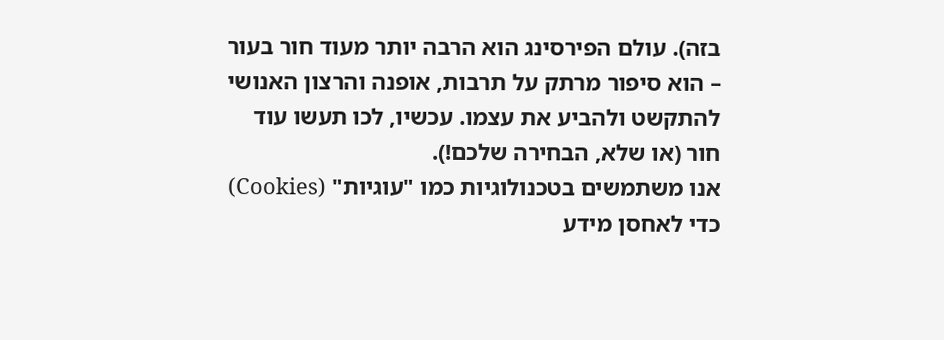בזה). עולם הפירסינג הוא הרבה יותר מעוד חור בעור – הוא סיפור מרתק על תרבות, אופנה והרצון האנושי להתקשט ולהביע את עצמו. עכשיו, לכו תעשו עוד חור (או שלא, הבחירה שלכם!).
אנו משתמשים בטכנולוגיות כמו "עוגיות" (Cookies) כדי לאחסן מידע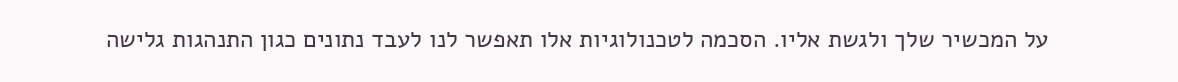על המכשיר שלך ולגשת אליו. הסכמה לטכנולוגיות אלו תאפשר לנו לעבד נתונים כגון התנהגות גלישה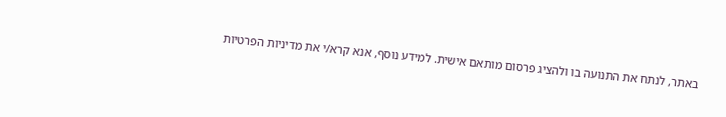באתר, לנתח את התנועה בו ולהציג פרסום מותאם אישית. למידע נוסף, אנא קרא/י את מדיניות הפרטיות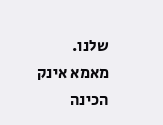שלנו.
מאמא אינק הכינה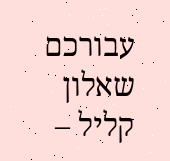עבורכם שאלון קליל –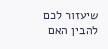שיעזור לכם להבין האם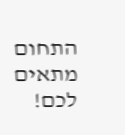התחום מתאים לכם!